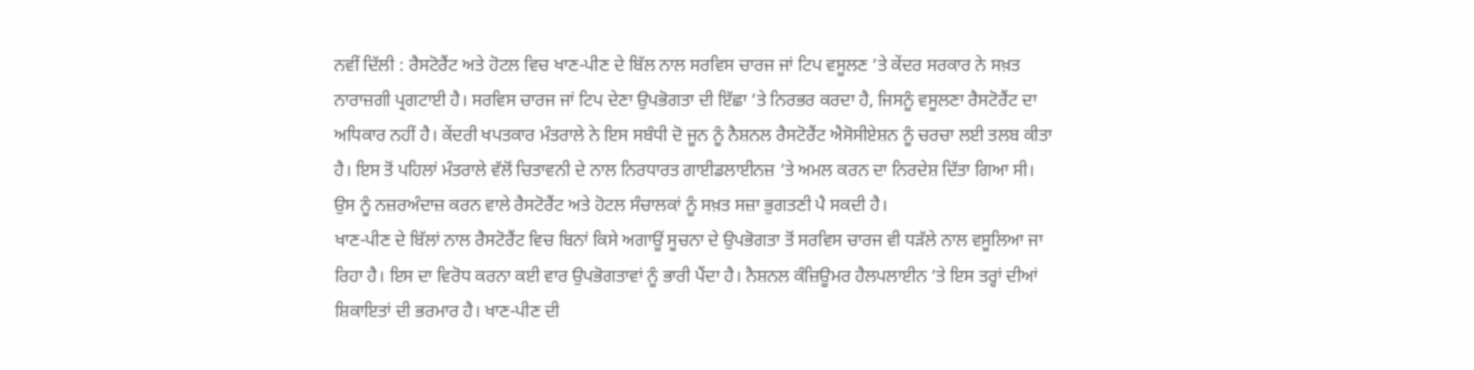ਨਵੀਂ ਦਿੱਲੀ : ਰੈਸਟੋਰੈਂਟ ਅਤੇ ਹੋਟਲ ਵਿਚ ਖਾਣ-ਪੀਣ ਦੇ ਬਿੱਲ ਨਾਲ ਸਰਵਿਸ ਚਾਰਜ ਜਾਂ ਟਿਪ ਵਸੂਲਣ ’ਤੇ ਕੇਂਦਰ ਸਰਕਾਰ ਨੇ ਸਖ਼ਤ ਨਾਰਾਜ਼ਗੀ ਪ੍ਰਗਟਾਈ ਹੈ। ਸਰਵਿਸ ਚਾਰਜ ਜਾਂ ਟਿਪ ਦੇਣਾ ਉਪਭੋਗਤਾ ਦੀ ਇੱਛਾ ’ਤੇ ਨਿਰਭਰ ਕਰਦਾ ਹੈ, ਜਿਸਨੂੰ ਵਸੂਲਣਾ ਰੈਸਟੋਰੈਂਟ ਦਾ ਅਧਿਕਾਰ ਨਹੀਂ ਹੈ। ਕੇਂਦਰੀ ਖਪਤਕਾਰ ਮੰਤਰਾਲੇ ਨੇ ਇਸ ਸਬੰਧੀ ਦੋ ਜੂਨ ਨੂੰ ਨੈਸ਼ਨਲ ਰੈਸਟੋਰੈਂਟ ਐਸੋਸੀਏਸ਼ਨ ਨੂੰ ਚਰਚਾ ਲਈ ਤਲਬ ਕੀਤਾ ਹੈ। ਇਸ ਤੋਂ ਪਹਿਲਾਂ ਮੰਤਰਾਲੇ ਵੱਲੋਂ ਚਿਤਾਵਨੀ ਦੇ ਨਾਲ ਨਿਰਧਾਰਤ ਗਾਈਡਲਾਈਨਜ਼ ’ਤੇ ਅਮਲ ਕਰਨ ਦਾ ਨਿਰਦੇਸ਼ ਦਿੱਤਾ ਗਿਆ ਸੀ। ਉਸ ਨੂੰ ਨਜ਼ਰਅੰਦਾਜ਼ ਕਰਨ ਵਾਲੇ ਰੈਸਟੋਰੈਂਟ ਅਤੇ ਹੋਟਲ ਸੰਚਾਲਕਾਂ ਨੂੰ ਸਖ਼ਤ ਸਜ਼ਾ ਭੁਗਤਣੀ ਪੈ ਸਕਦੀ ਹੈ।
ਖਾਣ-ਪੀਣ ਦੇ ਬਿੱਲਾਂ ਨਾਲ ਰੈਸਟੋਰੈਂਟ ਵਿਚ ਬਿਨਾਂ ਕਿਸੇ ਅਗਾਊਂ ਸੂਚਨਾ ਦੇ ਉਪਭੋਗਤਾ ਤੋਂ ਸਰਵਿਸ ਚਾਰਜ ਵੀ ਧੜੱਲੇ ਨਾਲ ਵਸੂਲਿਆ ਜਾ ਰਿਹਾ ਹੈ। ਇਸ ਦਾ ਵਿਰੋਧ ਕਰਨਾ ਕਈ ਵਾਰ ਉਪਭੋਗਤਾਵਾਂ ਨੂੰ ਭਾਰੀ ਪੈਂਦਾ ਹੈ। ਨੈਸ਼ਨਲ ਕੰਜ਼ਿਊਮਰ ਹੈਲਪਲਾਈਨ ’ਤੇ ਇਸ ਤਰ੍ਹਾਂ ਦੀਆਂ ਸ਼ਿਕਾਇਤਾਂ ਦੀ ਭਰਮਾਰ ਹੈ। ਖਾਣ-ਪੀਣ ਦੀ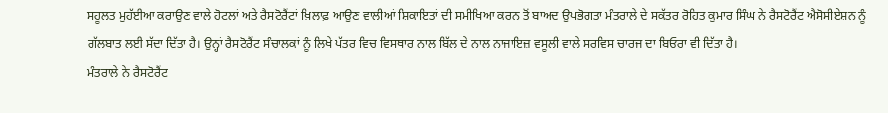ਸਹੂਲਤ ਮੁਹੱਈਆ ਕਰਾਉਣ ਵਾਲੇ ਹੋਟਲਾਂ ਅਤੇ ਰੈਸਟੋਰੈਂਟਾਂ ਖ਼ਿਲਾਫ਼ ਆਉਣ ਵਾਲੀਆਂ ਸ਼ਿਕਾਇਤਾਂ ਦੀ ਸਮੀਖਿਆ ਕਰਨ ਤੋਂ ਬਾਅਦ ਉਪਭੋਗਤਾ ਮੰਤਰਾਲੇ ਦੇ ਸਕੱਤਰ ਰੋਹਿਤ ਕੁਮਾਰ ਸਿੰਘ ਨੇ ਰੈਸਟੋਰੈਂਟ ਐਸੋਸੀਏਸ਼ਨ ਨੂੰ ਗੱਲਬਾਤ ਲਈ ਸੱਦਾ ਦਿੱਤਾ ਹੈ। ਉਨ੍ਹਾਂ ਰੈਸਟੋਰੈਂਟ ਸੰਚਾਲਕਾਂ ਨੂੰ ਲਿਖੇ ਪੱਤਰ ਵਿਚ ਵਿਸਥਾਰ ਨਾਲ ਬਿੱਲ ਦੇ ਨਾਲ ਨਾਜਾਇਜ਼ ਵਸੂਲੀ ਵਾਲੇ ਸਰਵਿਸ ਚਾਰਜ ਦਾ ਬਿਓਰਾ ਵੀ ਦਿੱਤਾ ਹੈ।
ਮੰਤਰਾਲੇ ਨੇ ਰੈਸਟੋਰੈਂਟ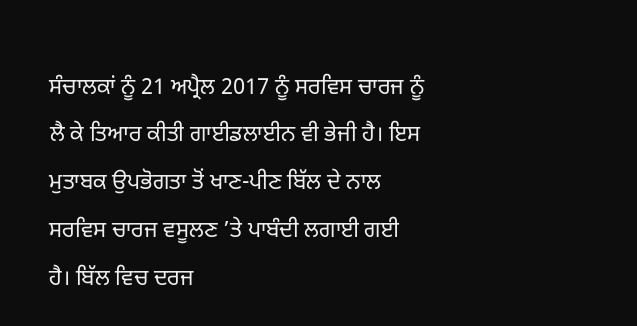ਸੰਚਾਲਕਾਂ ਨੂੰ 21 ਅਪ੍ਰੈਲ 2017 ਨੂੰ ਸਰਵਿਸ ਚਾਰਜ ਨੂੰ ਲੈ ਕੇ ਤਿਆਰ ਕੀਤੀ ਗਾਈਡਲਾਈਨ ਵੀ ਭੇਜੀ ਹੈ। ਇਸ ਮੁਤਾਬਕ ਉਪਭੋਗਤਾ ਤੋਂ ਖਾਣ-ਪੀਣ ਬਿੱਲ ਦੇ ਨਾਲ ਸਰਵਿਸ ਚਾਰਜ ਵਸੂਲਣ ’ਤੇ ਪਾਬੰਦੀ ਲਗਾਈ ਗਈ ਹੈ। ਬਿੱਲ ਵਿਚ ਦਰਜ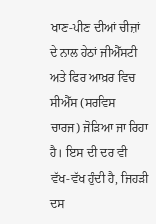ਖਾਣ-ਪੀਣ ਦੀਆਂ ਚੀਜ਼ਾਂ ਦੇ ਨਾਲ ਹੇਠਾਂ ਜੀਐੱਸਟੀ ਅਤੇ ਫਿਰ ਆਖ਼ਰ ਵਿਚ ਸੀਐੱਸ (ਸਰਵਿਸ ਚਾਰਜ) ਜੋੜਿਆ ਜਾ ਰਿਹਾ ਹੈ। ਇਸ ਦੀ ਦਰ ਵੀ ਵੱਖ-ਵੱਖ ਹੁੰਦੀ ਹੈ, ਜਿਹੜੀ ਦਸ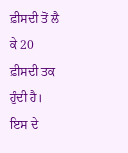ਫ਼ੀਸਦੀ ਤੋਂ ਲੈ ਕੇ 20 ਫ਼ੀਸਦੀ ਤਕ ਹੁੰਦੀ ਹੈ। ਇਸ ਦੇ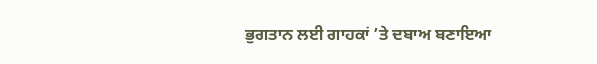ਭੁਗਤਾਨ ਲਈ ਗਾਹਕਾਂ ’ਤੇ ਦਬਾਅ ਬਣਾਇਆ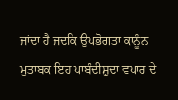ਜਾਂਦਾ ਹੈ ਜਦਕਿ ਉਪਭੋਗਤਾ ਕਾਨੂੰਨ ਮੁਤਾਬਕ ਇਹ ਪਾਬੰਦੀਸ਼ੁਦਾ ਵਪਾਰ ਦੇ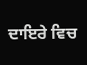ਦਾਇਰੇ ਵਿਚ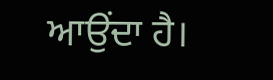ਆਉਂਦਾ ਹੈ।